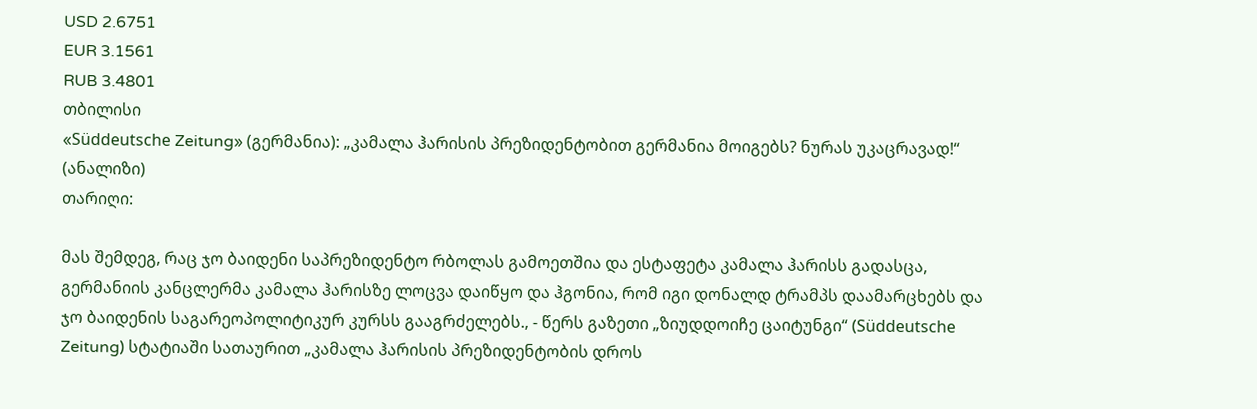USD 2.6751
EUR 3.1561
RUB 3.4801
თბილისი
«Süddeutsche Zeitung» (გერმანია): „კამალა ჰარისის პრეზიდენტობით გერმანია მოიგებს? ნურას უკაცრავად!“ (ანალიზი)
თარიღი:

მას შემდეგ, რაც ჯო ბაიდენი საპრეზიდენტო რბოლას გამოეთშია და ესტაფეტა კამალა ჰარისს გადასცა, გერმანიის კანცლერმა კამალა ჰარისზე ლოცვა დაიწყო და ჰგონია, რომ იგი დონალდ ტრამპს დაამარცხებს და ჯო ბაიდენის საგარეოპოლიტიკურ კურსს გააგრძელებს., - წერს გაზეთი „ზიუდდოიჩე ცაიტუნგი“ (Süddeutsche Zeitung) სტატიაში სათაურით „კამალა ჰარისის პრეზიდენტობის დროს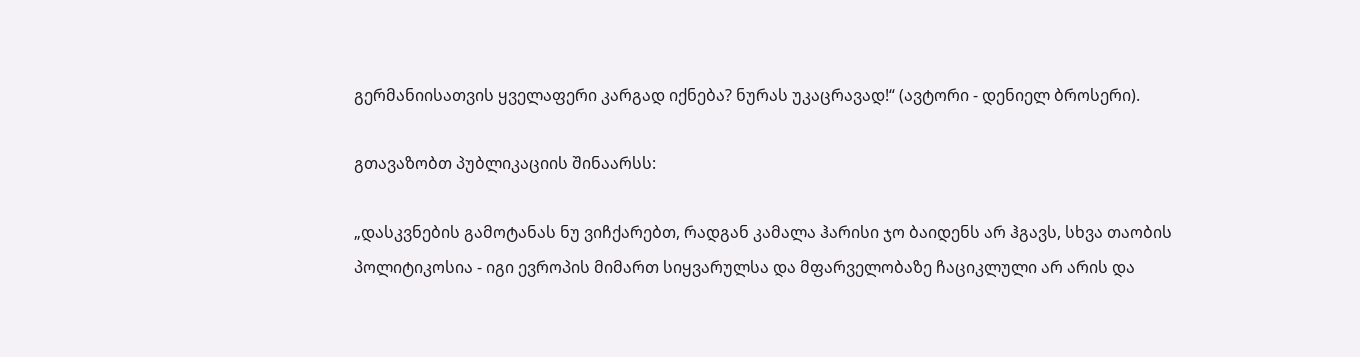გერმანიისათვის ყველაფერი კარგად იქნება? ნურას უკაცრავად!“ (ავტორი - დენიელ ბროსერი).

გთავაზობთ პუბლიკაციის შინაარსს:

„დასკვნების გამოტანას ნუ ვიჩქარებთ, რადგან კამალა ჰარისი ჯო ბაიდენს არ ჰგავს, სხვა თაობის პოლიტიკოსია - იგი ევროპის მიმართ სიყვარულსა და მფარველობაზე ჩაციკლული არ არის და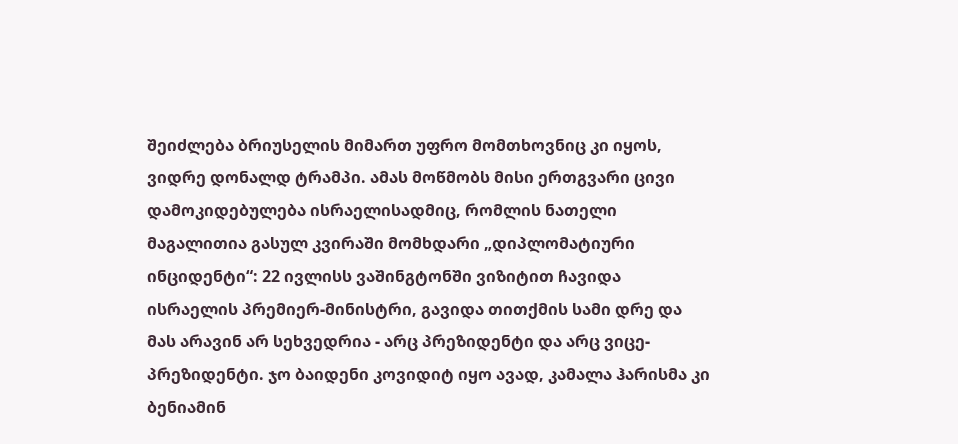შეიძლება ბრიუსელის მიმართ უფრო მომთხოვნიც კი იყოს, ვიდრე დონალდ ტრამპი. ამას მოწმობს მისი ერთგვარი ცივი დამოკიდებულება ისრაელისადმიც, რომლის ნათელი მაგალითია გასულ კვირაში მომხდარი „დიპლომატიური ინციდენტი“: 22 ივლისს ვაშინგტონში ვიზიტით ჩავიდა ისრაელის პრემიერ-მინისტრი, გავიდა თითქმის სამი დრე და მას არავინ არ სეხვედრია - არც პრეზიდენტი და არც ვიცე-პრეზიდენტი. ჯო ბაიდენი კოვიდიტ იყო ავად, კამალა ჰარისმა კი ბენიამინ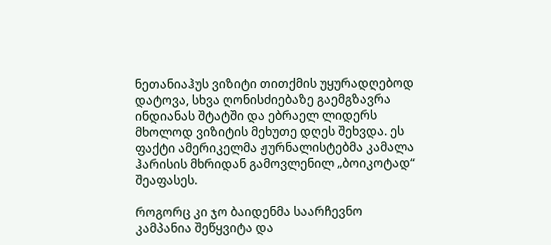ნეთანიაჰუს ვიზიტი თითქმის უყურადღებოდ დატოვა, სხვა ღონისძიებაზე გაემგზავრა ინდიანას შტატში და ებრაელ ლიდერს მხოლოდ ვიზიტის მეხუთე დღეს შეხვდა. ეს ფაქტი ამერიკელმა ჟურნალისტებმა კამალა ჰარისის მხრიდან გამოვლენილ „ბოიკოტად“ შეაფასეს.

როგორც კი ჯო ბაიდენმა საარჩევნო კამპანია შეწყვიტა და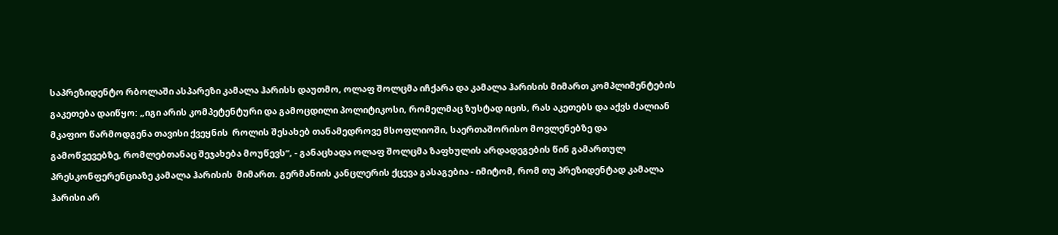საპრეზიდენტო რბოლაში ასპარეზი კამალა ჰარისს დაუთმო, ოლაფ შოლცმა იჩქარა და კამალა ჰარისის მიმართ კომპლიმენტების გაკეთება დაიწყო: „იგი არის კომპეტენტური და გამოცდილი პოლიტიკოსი, რომელმაც ზუსტად იცის, რას აკეთებს და აქვს ძალიან მკაფიო წარმოდგენა თავისი ქვეყნის  როლის შესახებ თანამედროვე მსოფლიოში, საერთაშორისო მოვლენებზე და გამოწვევებზე, რომლებთანაც შეჯახება მოუწევს“, - განაცხადა ოლაფ შოლცმა ზაფხულის არდადეგების წინ გამართულ პრესკონფერენციაზე კამალა ჰარისის  მიმართ. გერმანიის კანცლერის ქცევა გასაგებია - იმიტომ, რომ თუ პრეზიდენტად კამალა ჰარისი არ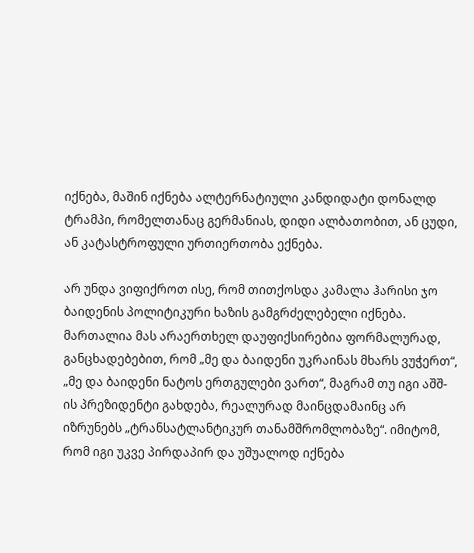იქნება, მაშინ იქნება ალტერნატიული კანდიდატი დონალდ ტრამპი, რომელთანაც გერმანიას, დიდი ალბათობით, ან ცუდი, ან კატასტროფული ურთიერთობა ექნება.

არ უნდა ვიფიქროთ ისე, რომ თითქოსდა კამალა ჰარისი ჯო ბაიდენის პოლიტიკური ხაზის გამგრძელებელი იქნება. მართალია მას არაერთხელ დაუფიქსირებია ფორმალურად, განცხადებებით, რომ „მე და ბაიდენი უკრაინას მხარს ვუჭერთ“, „მე და ბაიდენი ნატოს ერთგულები ვართ“, მაგრამ თუ იგი აშშ-ის პრეზიდენტი გახდება, რეალურად მაინცდამაინც არ იზრუნებს „ტრანსატლანტიკურ თანამშრომლობაზე“. იმიტომ, რომ იგი უკვე პირდაპირ და უშუალოდ იქნება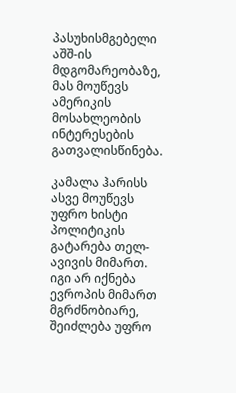პასუხისმგებელი აშშ-ის მდგომარეობაზე, მას მოუწევს ამერიკის მოსახლეობის ინტერესების გათვალისწინება.

კამალა ჰარისს ასვე მოუწევს უფრო ხისტი პოლიტიკის გატარება თელ-ავივის მიმართ. იგი არ იქნება ევროპის მიმართ მგრძნობიარე, შეიძლება უფრო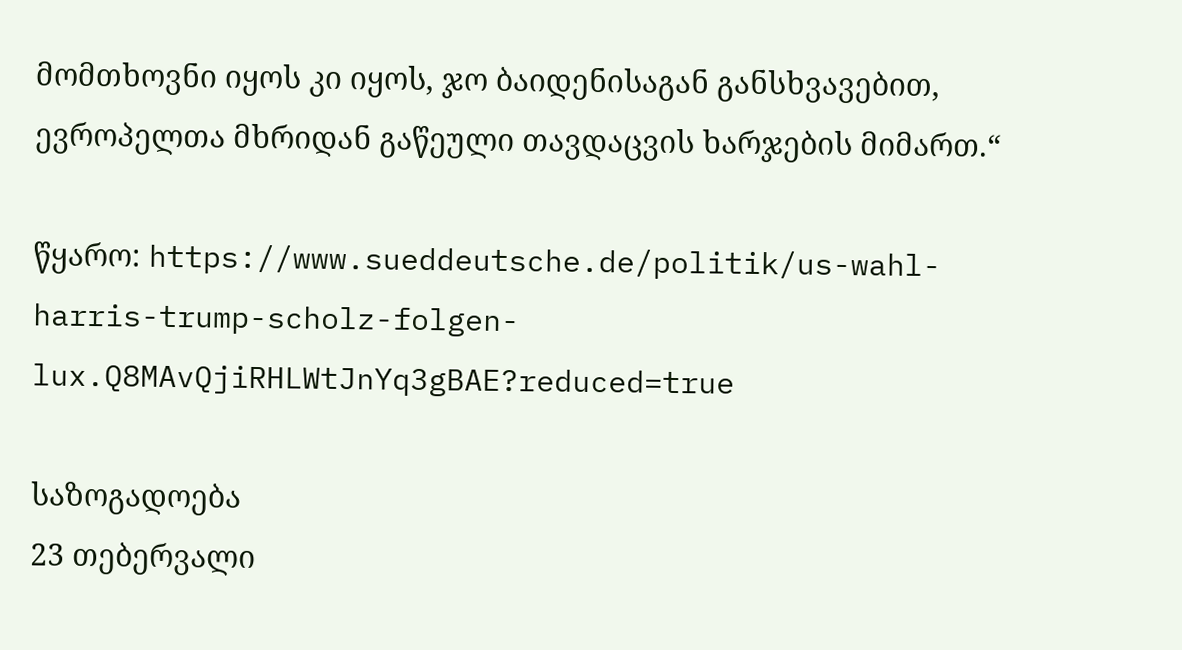მომთხოვნი იყოს კი იყოს, ჯო ბაიდენისაგან განსხვავებით, ევროპელთა მხრიდან გაწეული თავდაცვის ხარჯების მიმართ.“

წყარო: https://www.sueddeutsche.de/politik/us-wahl-harris-trump-scholz-folgen-lux.Q8MAvQjiRHLWtJnYq3gBAE?reduced=true

საზოგადოება
23 თებერვალი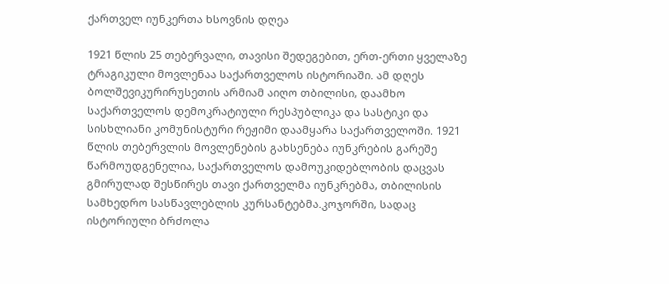ქართველ იუნკერთა ხსოვნის დღეა

1921 წლის 25 თებერვალი, თავისი შედეგებით, ერთ-ერთი ყველაზე ტრაგიკული მოვლენაა საქართველოს ისტორიაში. ამ დღეს ბოლშევიკურირუსეთის არმიამ აიღო თბილისი, დაამხო საქართველოს დემოკრატიული რესპუბლიკა და სასტიკი და სისხლიანი კომუნისტური რეჟიმი დაამყარა საქართველოში. 1921 წლის თებერვლის მოვლენების გახსენება იუნკრების გარეშე წარმოუდგენელია, საქართველოს დამოუკიდებლობის დაცვას გმირულად შესწირეს თავი ქართველმა იუნკრებმა, თბილისის სამხედრო სასწავლებლის კურსანტებმა.კოჯორში, სადაც ისტორიული ბრძოლა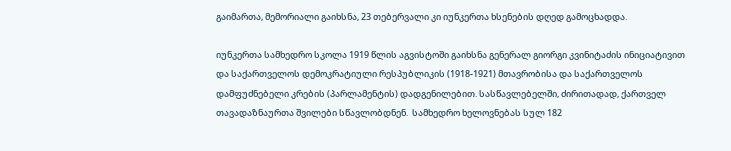გაიმართა, მემორიალი გაიხსნა, 23 თებერვალი კი იუნკერთა ხსენების დღედ გამოცხადდა.

იუნკერთა სამხედრო სკოლა 1919 წლის აგვისტოში გაიხსნა გენერალ გიორგი კვინიტაძის ინიციატივით და საქართველოს დემოკრატიული რესპუბლიკის (1918-1921) მთავრობისა და საქართველოს დამფუძნებელი კრების (პარლამენტის) დადგენილებით. სასწავლებელში, ძირითადად, ქართველ თავადაზნაურთა შვილები სწავლობდნენ.  სამხედრო ხელოვნებას სულ 182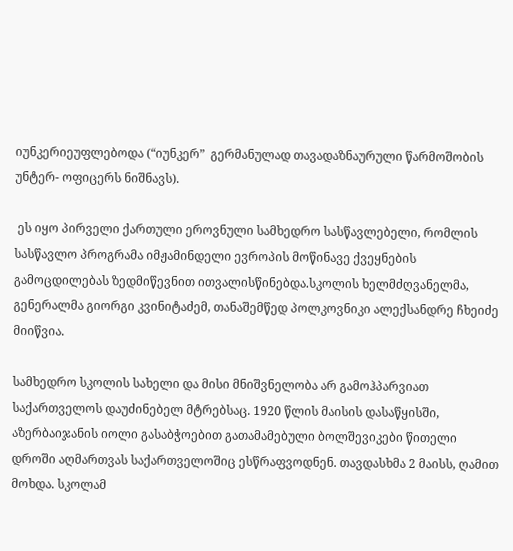იუნკერიეუფლებოდა (“იუნკერ”  გერმანულად თავადაზნაურული წარმოშობის უნტერ- ოფიცერს ნიშნავს).

 ეს იყო პირველი ქართული ეროვნული სამხედრო სასწავლებელი, რომლის სასწავლო პროგრამა იმჟამინდელი ევროპის მოწინავე ქვეყნების გამოცდილებას ზედმიწევნით ითვალისწინებდა.სკოლის ხელმძღვანელმა, გენერალმა გიორგი კვინიტაძემ, თანაშემწედ პოლკოვნიკი ალექსანდრე ჩხეიძე მიიწვია.

სამხედრო სკოლის სახელი და მისი მნიშვნელობა არ გამოჰპარვიათ საქართველოს დაუძინებელ მტრებსაც. 1920 წლის მაისის დასაწყისში, აზერბაიჯანის იოლი გასაბჭოებით გათამამებული ბოლშევიკები წითელი დროში აღმართვას საქართველოშიც ესწრაფვოდნენ. თავდასხმა 2 მაისს, ღამით მოხდა. სკოლამ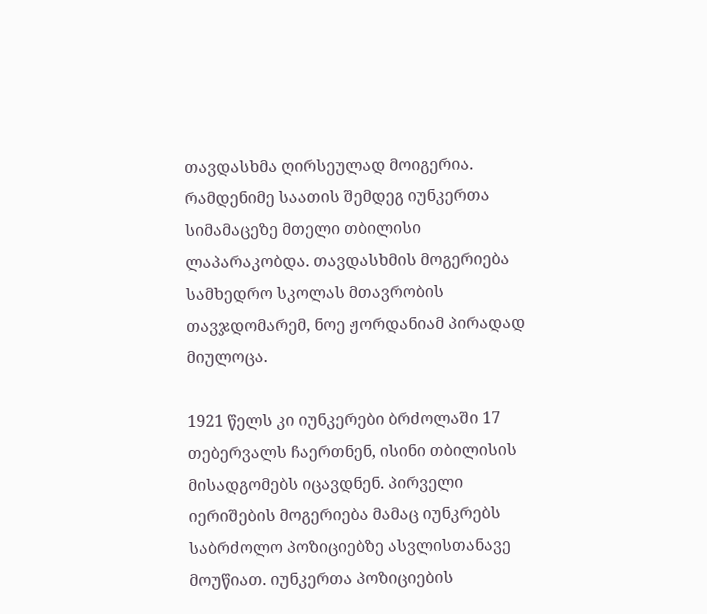თავდასხმა ღირსეულად მოიგერია. რამდენიმე საათის შემდეგ იუნკერთა სიმამაცეზე მთელი თბილისი ლაპარაკობდა. თავდასხმის მოგერიება სამხედრო სკოლას მთავრობის თავჯდომარემ, ნოე ჟორდანიამ პირადად მიულოცა.

1921 წელს კი იუნკერები ბრძოლაში 17 თებერვალს ჩაერთნენ, ისინი თბილისის მისადგომებს იცავდნენ. პირველი იერიშების მოგერიება მამაც იუნკრებს საბრძოლო პოზიციებზე ასვლისთანავე მოუწიათ. იუნკერთა პოზიციების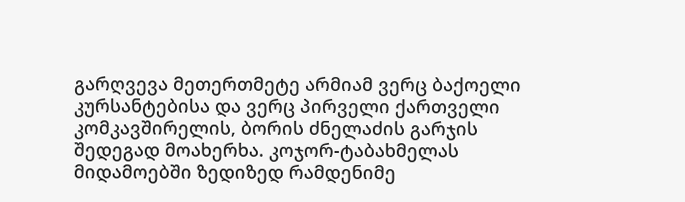გარღვევა მეთერთმეტე არმიამ ვერც ბაქოელი კურსანტებისა და ვერც პირველი ქართველი კომკავშირელის, ბორის ძნელაძის გარჯის შედეგად მოახერხა. კოჯორ-ტაბახმელას მიდამოებში ზედიზედ რამდენიმე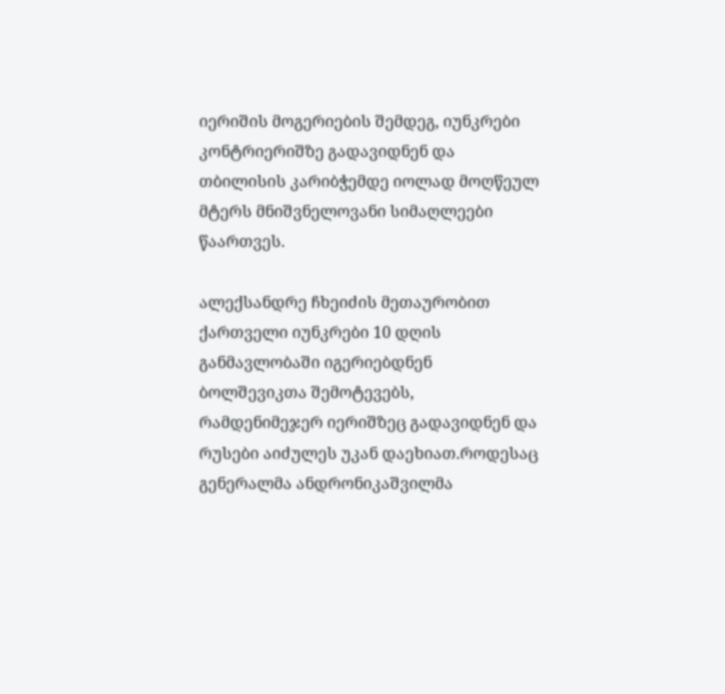იერიშის მოგერიების შემდეგ, იუნკრები კონტრიერიშზე გადავიდნენ და თბილისის კარიბჭემდე იოლად მოღწეულ მტერს მნიშვნელოვანი სიმაღლეები წაართვეს.

ალექსანდრე ჩხეიძის მეთაურობით ქართველი იუნკრები 10 დღის განმავლობაში იგერიებდნენ ბოლშევიკთა შემოტევებს, რამდენიმეჯერ იერიშზეც გადავიდნენ და რუსები აიძულეს უკან დაეხიათ.როდესაც გენერალმა ანდრონიკაშვილმა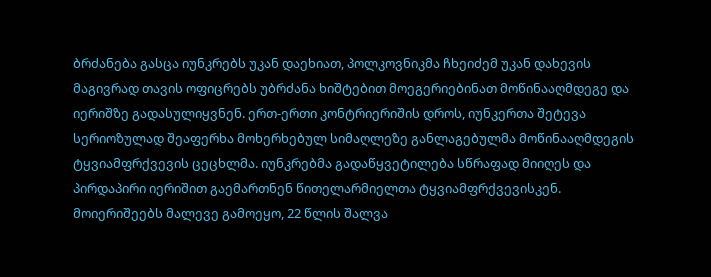ბრძანება გასცა იუნკრებს უკან დაეხიათ, პოლკოვნიკმა ჩხეიძემ უკან დახევის მაგივრად თავის ოფიცრებს უბრძანა ხიშტებით მოეგერიებინათ მოწინააღმდეგე და იერიშზე გადასულიყვნენ. ერთ-ერთი კონტრიერიშის დროს, იუნკერთა შეტევა სერიოზულად შეაფერხა მოხერხებულ სიმაღლეზე განლაგებულმა მოწინააღმდეგის ტყვიამფრქვევის ცეცხლმა. იუნკრებმა გადაწყვეტილება სწრაფად მიიღეს და პირდაპირი იერიშით გაემართნენ წითელარმიელთა ტყვიამფრქვევისკენ. მოიერიშეებს მალევე გამოეყო, 22 წლის შალვა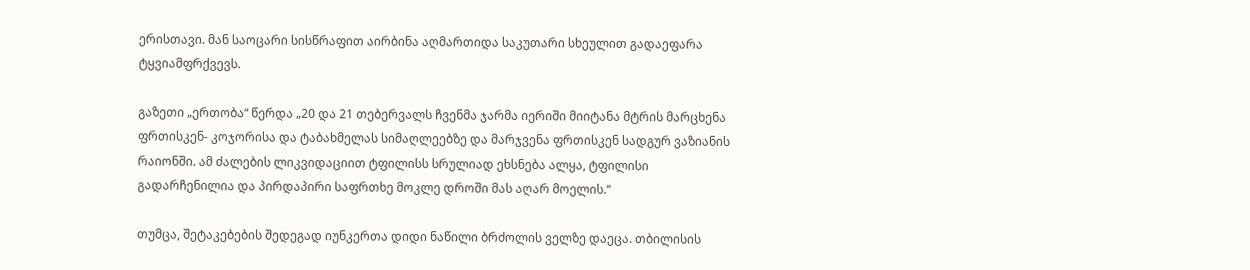ერისთავი. მან საოცარი სისწრაფით აირბინა აღმართიდა საკუთარი სხეულით გადაეფარა ტყვიამფრქვევს.

გაზეთი „ერთობა“ წერდა „20 და 21 თებერვალს ჩვენმა ჯარმა იერიში მიიტანა მტრის მარცხენა ფრთისკენ- კოჯორისა და ტაბახმელას სიმაღლეებზე და მარჯვენა ფრთისკენ სადგურ ვაზიანის რაიონში. ამ ძალების ლიკვიდაციით ტფილისს სრულიად ეხსნება ალყა, ტფილისი გადარჩენილია და პირდაპირი საფრთხე მოკლე დროში მას აღარ მოელის.“

თუმცა, შეტაკებების შედეგად იუნკერთა დიდი ნაწილი ბრძოლის ველზე დაეცა. თბილისის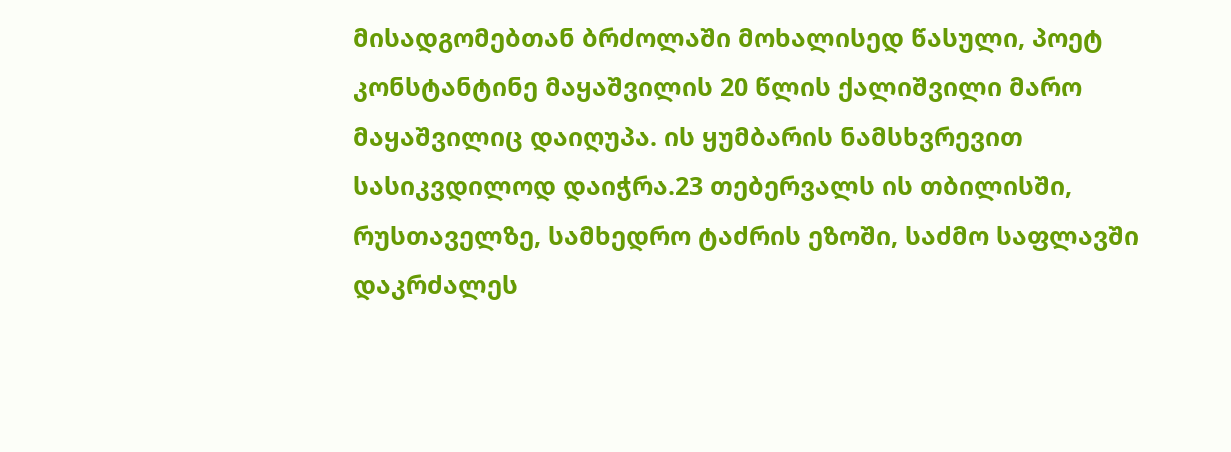მისადგომებთან ბრძოლაში მოხალისედ წასული, პოეტ კონსტანტინე მაყაშვილის 20 წლის ქალიშვილი მარო მაყაშვილიც დაიღუპა. ის ყუმბარის ნამსხვრევით სასიკვდილოდ დაიჭრა.23 თებერვალს ის თბილისში, რუსთაველზე, სამხედრო ტაძრის ეზოში, საძმო საფლავში დაკრძალეს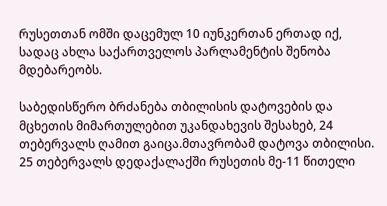რუსეთთან ომში დაცემულ 10 იუნკერთან ერთად იქ, სადაც ახლა საქართველოს პარლამენტის შენობა მდებარეობს.

საბედისწერო ბრძანება თბილისის დატოვების და მცხეთის მიმართულებით უკანდახევის შესახებ, 24 თებერვალს ღამით გაიცა.მთავრობამ დატოვა თბილისი. 25 თებერვალს დედაქალაქში რუსეთის მე-11 წითელი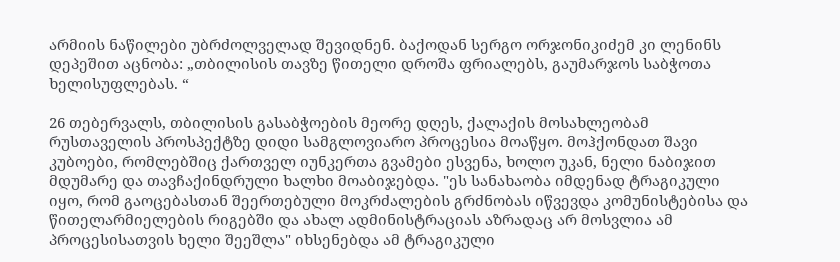არმიის ნაწილები უბრძოლველად შევიდნენ. ბაქოდან სერგო ორჯონიკიძემ კი ლენინს დეპეშით აცნობა: „თბილისის თავზე წითელი დროშა ფრიალებს, გაუმარჯოს საბჭოთა ხელისუფლებას. “

26 თებერვალს, თბილისის გასაბჭოების მეორე დღეს, ქალაქის მოსახლეობამ რუსთაველის პროსპექტზე დიდი სამგლოვიარო პროცესია მოაწყო. მოჰქონდათ შავი კუბოები, რომლებშიც ქართველ იუნკერთა გვამები ესვენა, ხოლო უკან, ნელი ნაბიჯით მდუმარე და თავჩაქინდრული ხალხი მოაბიჯებდა. "ეს სანახაობა იმდენად ტრაგიკული იყო, რომ გაოცებასთან შეერთებული მოკრძალების გრძნობას იწვევდა კომუნისტებისა და წითელარმიელების რიგებში და ახალ ადმინისტრაციას აზრადაც არ მოსვლია ამ პროცესისათვის ხელი შეეშლა" იხსენებდა ამ ტრაგიკული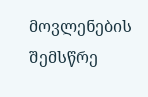მოვლენების შემსწრე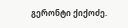გერონტი ქიქოძე.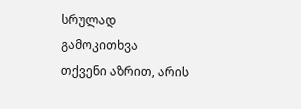სრულად
გამოკითხვა
თქვენი აზრით, არის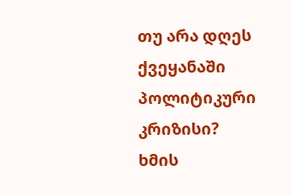თუ არა დღეს ქვეყანაში პოლიტიკური კრიზისი?
ხმის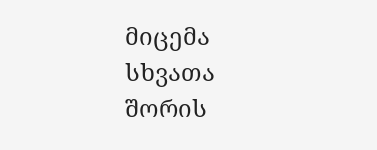მიცემა
სხვათა შორის